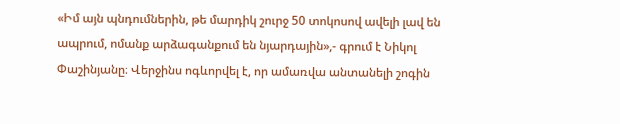«Իմ այն պնդումներին, թե մարդիկ շուրջ 50 տոկոսով ավելի լավ են ապրում, ոմանք արձագանքում են նյարդային»,- գրում է Նիկոլ Փաշինյանը։ Վերջինս ոգևորվել է, որ ամառվա անտանելի շոգին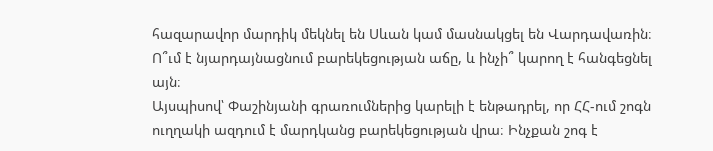հազարավոր մարդիկ մեկնել են Սևան կամ մասնակցել են Վարդավառին։
Ո՞ւմ է նյարդայնացնում բարեկեցության աճը, և ինչի՞ կարող է հանգեցնել այն։
Այսպիսով՝ Փաշինյանի գրառումներից կարելի է ենթադրել, որ ՀՀ-ում շոգն ուղղակի ազդում է մարդկանց բարեկեցության վրա։ Ինչքան շոգ է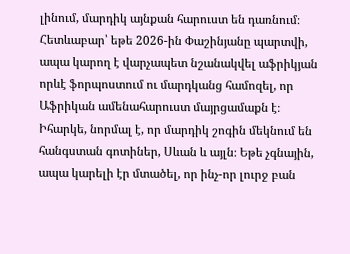լինում, մարդիկ այնքան հարուստ են դառնում։ Հետևաբար՝ եթե 2026-ին Փաշինյանը պարտվի, ապա կարող է վարչապետ նշանակվել աֆրիկյան որևէ ֆորպոստում ու մարդկանց համոզել, որ Աֆրիկան ամենահարուստ մայրցամաքն է։
Իհարկե, նորմալ է, որ մարդիկ շոգին մեկնում են հանգստան գոտիներ, Սևան և այլն։ Եթե չգնային, ապա կարելի էր մտածել, որ ինչ-որ լուրջ բան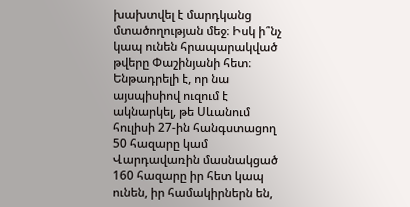խախտվել է մարդկանց մտածողության մեջ։ Իսկ ի՞նչ կապ ունեն հրապարակված թվերը Փաշինյանի հետ։ Ենթադրելի է, որ նա այսպիսիով ուզում է ակնարկել, թե Սևանում հուլիսի 27-ին հանգստացող 50 հազարը կամ Վարդավառին մասնակցած 160 հազարը իր հետ կապ ունեն, իր համակիրներն են,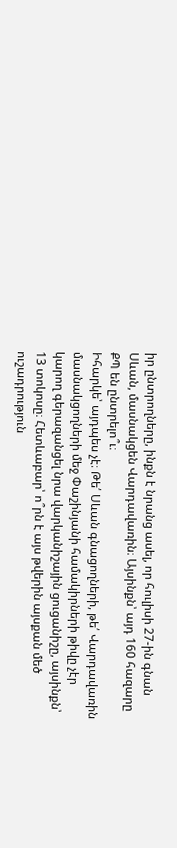իր ընտրողները, ինքն է նրանց ասել, որ հուլիսի 27-ին գնան Սևան, մասնակցեն Վարդավառին։ Այսինքն՝ այդ 160 հազարը ՔՊ են ընտրելո՞ւ։
Իհարկե՝ այդպես չէ։ Թե՛ Սևան գնացողների, թե՛ Վարդավառին մասնակցողների մեջ Փաշինյանի համակիրների թիվը չէր կարող գերազանցել նրա վարկանիշային ցուցանիշը, այսինքն՝ 13 տոկոսը։ Հետևաբար՝ ո՞րն է այս թվերին այսքան մեծ ուշադրություն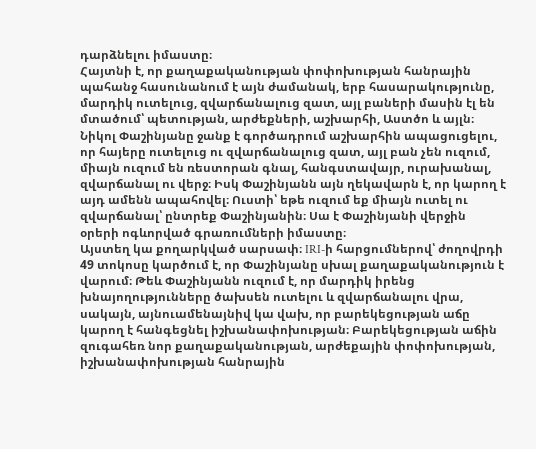դարձնելու իմաստը։
Հայտնի է, որ քաղաքականության փոփոխության հանրային պահանջ հասունանում է այն ժամանակ, երբ հասարակությունը, մարդիկ ուտելուց, զվարճանալուց զատ, այլ բաների մասին էլ են մտածում՝ պետության, արժեքների, աշխարհի, Աստծո և այլն։ Նիկոլ Փաշինյանը ջանք է գործադրում աշխարհին ապացուցելու, որ հայերը ուտելուց ու զվարճանալուց զատ, այլ բան չեն ուզում, միայն ուզում են ռեստորան գնալ, հանգստավայր, ուրախանալ, զվարճանալ ու վերջ։ Իսկ Փաշինյանն այն ղեկավարն է, որ կարող է այդ ամենն ապահովել։ Ուստի՝ եթե ուզում եք միայն ուտել ու զվարճանալ՝ ընտրեք Փաշինյանին։ Սա է Փաշինյանի վերջին օրերի ոգևորված գրառումների իմաստը։
Այստեղ կա քողարկված սարսափ։ IRI-ի հարցումներով՝ ժողովրդի 49 տոկոսը կարծում է, որ Փաշինյանը սխալ քաղաքականություն է վարում։ Թեև Փաշինյանն ուզում է, որ մարդիկ իրենց խնայողությունները ծախսեն ուտելու և զվարճանալու վրա, սակայն, այնուամենայնիվ կա վախ, որ բարեկեցության աճը կարող է հանգեցնել իշխանափոխության։ Բարեկեցության աճին զուգահեռ նոր քաղաքականության, արժեքային փոփոխության, իշխանափոխության հանրային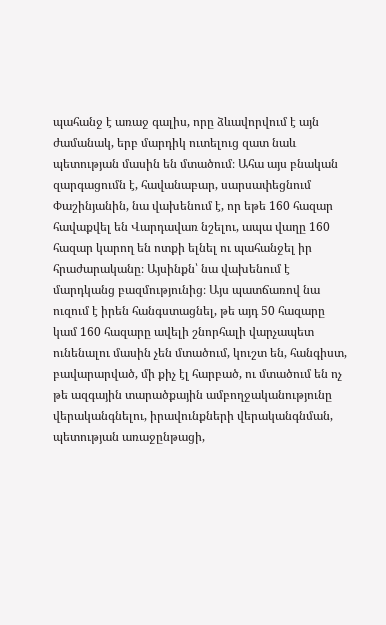պահանջ է առաջ գալիս, որը ձևավորվում է այն ժամանակ, երբ մարդիկ ուտելուց զատ նաև պետության մասին են մտածում։ Ահա այս բնական զարգացումն է, հավանաբար, սարսափեցնում Փաշինյանին, նա վախենում է, որ եթե 160 հազար հավաքվել են Վարդավառ նշելու, ապա վաղը 160 հազար կարող են ոտքի ելնել ու պահանջել իր հրաժարականը։ Այսինքն՝ նա վախենում է մարդկանց բազմությունից։ Այս պատճառով նա ուզում է իրեն հանգստացնել, թե այդ 50 հազարը կամ 160 հազարը ավելի շնորհալի վարչապետ ունենալու մասին չեն մտածում, կուշտ են, հանգիստ, բավարարված, մի քիչ էլ հարբած, ու մտածում են ոչ թե ազգային տարածքային ամբողջականությունը վերականգնելու, իրավունքների վերականգնման, պետության առաջընթացի,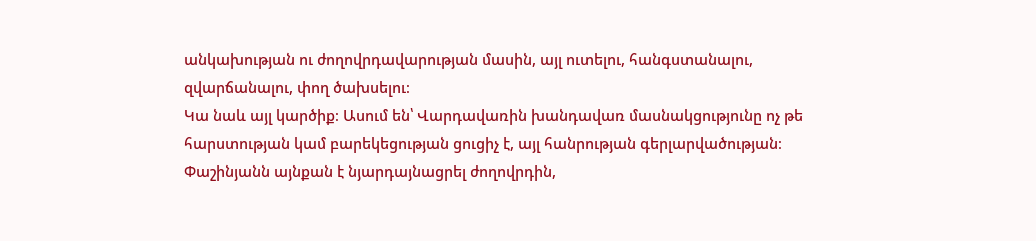անկախության ու ժողովրդավարության մասին, այլ ուտելու, հանգստանալու, զվարճանալու, փող ծախսելու։
Կա նաև այլ կարծիք։ Ասում են՝ Վարդավառին խանդավառ մասնակցությունը ոչ թե հարստության կամ բարեկեցության ցուցիչ է, այլ հանրության գերլարվածության։ Փաշինյանն այնքան է նյարդայնացրել ժողովրդին,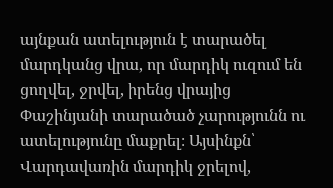այնքան ատելություն է տարածել մարդկանց վրա, որ մարդիկ ուզում են ցողվել, ջրվել, իրենց վրայից Փաշինյանի տարածած չարությունն ու ատելությունը մաքրել։ Այսինքն՝ Վարդավառին մարդիկ ջրելով,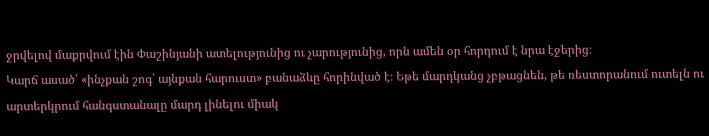ջրվելով մաքրվում էին Փաշինյանի ատելությունից ու չարությունից, որն ամեն օր հորդում է նրա էջերից։
Կարճ ասած՝ «ինչքան շոգ՝ այնքան հարուստ» բանաձևը հորինված է։ Եթե մարդկանց չբթացնեն, թե ռեստորանում ուտելն ու արտերկրում հանգստանալը մարդ լինելու միակ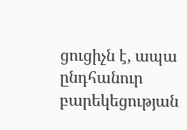ցուցիչն է, ապա ընդհանուր բարեկեցության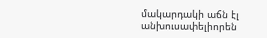մակարդակի աճն էլ անխուսափելիորեն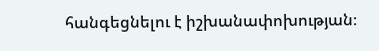հանգեցնելու է իշխանափոխության։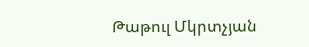Թաթուլ Մկրտչյան